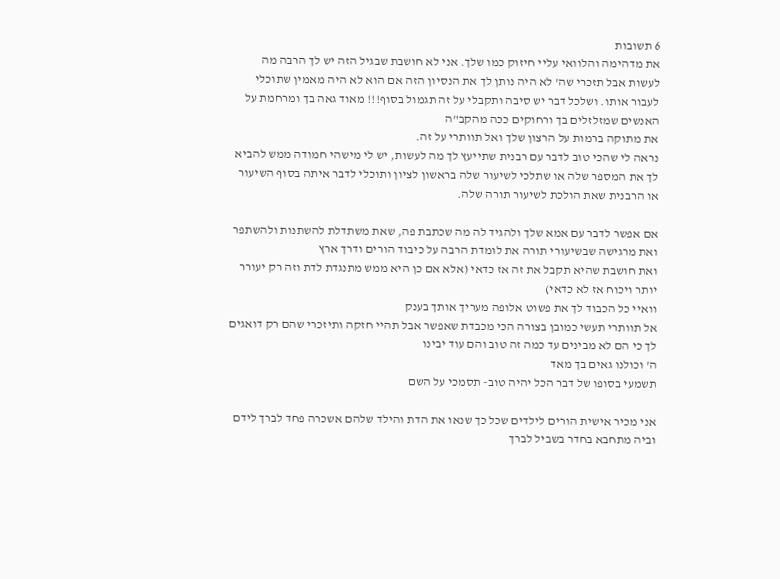6 תשובות
את מדהימה והלוואי עליי חיזוק כמו שלך. אני לא חושבת שבגיל הזה יש לך הרבה מה לעשות אבל תזכרי שה' לא היה נותן לך את הנסיון הזה אם הוא לא היה מאמין שתוכלי לעבור אותו. ושלכל דבר יש סיבה ותקבלי על זה תגמול בסוף!!! מאוד גאה בך ומרחמת על האנשים שמזלזלים בך ורחוקים ככה מהקב"ה
את מתוקה ברמות על הרצון שלך ואל תוותרי על זה.
נראה לי שהכי טוב לדבר עם רבנית שתייעץ לך מה לעשות, יש לי מישהי חמודה ממש להביא לך את המספר שלה או שתלכי לשיעור שלה בראשון לציון ותוכלי לדבר איתה בסוף השיעור
או הרבנית שאת הולכת לשיעור תורה שלה.

אם אפשר לדבר עם אמא שלך ולהגיד לה מה שכתבת פה, שאת משתדלת להשתנות ולהשתפר
ואת מרגישה שבשיעורי תורה את לומדת הרבה על כיבוד הורים ודרך ארץ
ואת חושבת שהיא תקבל את זה אז כדאי (אלא אם כן היא ממש מתנגדת לדת וזה רק יעורר יותר ויכוח אז לא כדאי)
וואיי כל הכבוד לך את פשוט אלופה מעריך אותך בענק
אל תוותרי תעשי כמובן בצורה הכי מכבדת שאפשר אבל תהיי חזקה ותיזכרי שהם רק דואגים לך כי הם לא מבינים עד כמה זה טוב והם עוד יבינו
ה' וכולנו גאים בך מאד
תשמעי בסופו של דבר הכל יהיה טוב- תסמכי על השם

אני מכיר אישית הורים לילדים שכל כך שנאו את הדת והילד שלהם אשכרה פחד לברך לידם וביה מתחבא בחדר בשביל לברך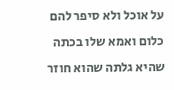על אוכל ולא סיפר להם כלום ואמא שלו בכתה שהיא גלתה שהוא חוזר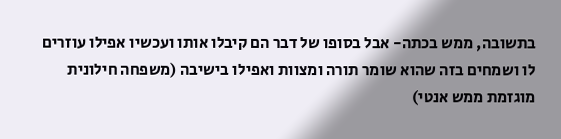בתשובה, ממש בכתה- אבל בסופו של דבר הם קיבלו אותו ועכשיו אפילו עוזרים לו ושמחים בזה שהוא שומר תורה ומצוות ואפילו בישיבה (משפחה חילונית מוגזמת ממש אנטי)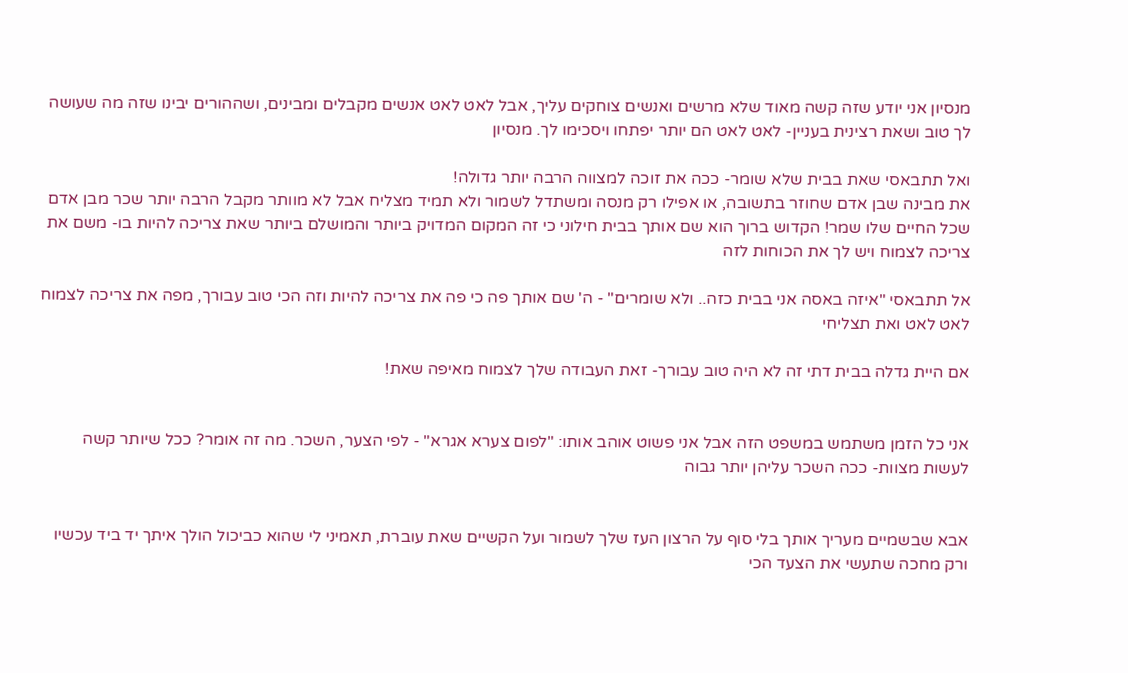מנסיון אני יודע שזה קשה מאוד שלא מרשים ואנשים צוחקים עליך, אבל לאט לאט אנשים מקבלים ומבינים, ושההורים יבינו שזה מה שעושה לך טוב ושאת רצינית בעניין- לאט לאט הם יותר יפתחו ויסכימו לך. מנסיון

ואל תתבאסי שאת בבית שלא שומר- ככה את זוכה למצווה הרבה יותר גדולה!
את מבינה שבן אדם שחוזר בתשובה, או אפילו רק מנסה ומשתדל לשמור ולא תמיד מצליח אבל לא מוותר מקבל הרבה יותר שכר מבן אדם שכל החיים שלו שמר! הקדוש ברוך הוא שם אותך בבית חילוני כי זה המקום המדויק ביותר והמושלם ביותר שאת צריכה להיות בו- משם את צריכה לצמוח ויש לך את הכוחות לזה

אל תתבאסי "איזה באסה אני בבית כזה.. ולא שומרים" - ה' שם אותך פה כי פה את צריכה להיות וזה הכי טוב עבורך, מפה את צריכה לצמוח לאט לאט ואת תצליחי

אם היית גדלה בבית דתי זה לא היה טוב עבורך- זאת העבודה שלך לצמוח מאיפה שאת!


אני כל הזמן משתמש במשפט הזה אבל אני פשוט אוהב אותו: "לפום צערא אגרא" - לפי הצער, השכר. מה זה אומר? ככל שיותר קשה לעשות מצוות- ככה השכר עליהן יותר גבוה


אבא שבשמיים מעריך אותך בלי סוף על הרצון העז שלך לשמור ועל הקשיים שאת עוברת, תאמיני לי שהוא כביכול הולך איתך יד ביד עכשיו ורק מחכה שתעשי את הצעד הכי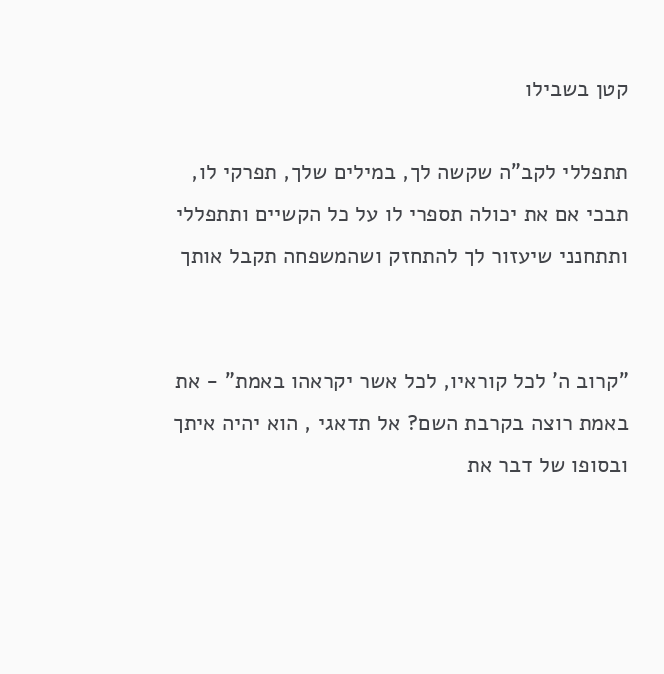קטן בשבילו

תתפללי לקב"ה שקשה לך, במילים שלך, תפרקי לו, תבכי אם את יכולה תספרי לו על כל הקשיים ותתפללי ותתחנני שיעזור לך להתחזק ושהמשפחה תקבל אותך


"קרוב ה' לכל קוראיו, לכל אשר יקראהו באמת" - את באמת רוצה בקרבת השם? אל תדאגי , הוא יהיה איתך ובסופו של דבר את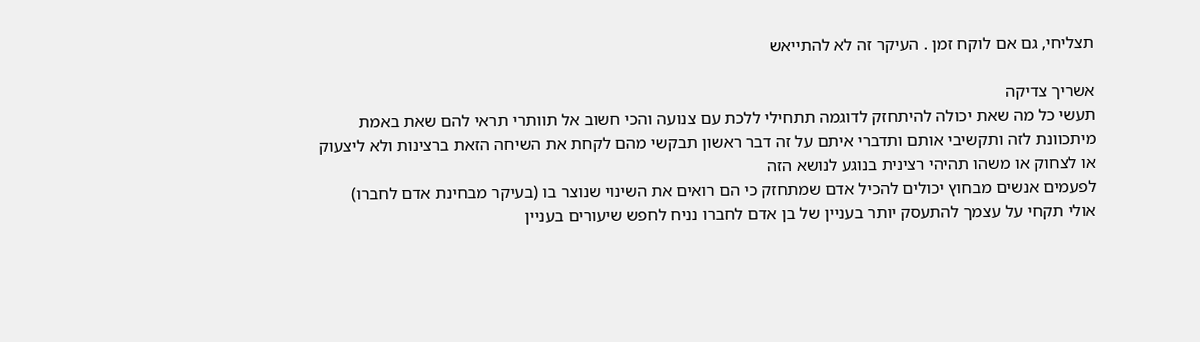תצליחי, גם אם לוקח זמן . העיקר זה לא להתייאש

אשריך צדיקה
תעשי כל מה שאת יכולה להיתחזק לדוגמה תתחילי ללכת עם צנועה והכי חשוב אל תוותרי תראי להם שאת באמת מיתכוונת לזה ותקשיבי אותם ותדברי איתם על זה דבר ראשון תבקשי מהם לקחת את השיחה הזאת ברצינות ולא ליצעוק או לצחוק או משהו תהיהי רצינית בנוגע לנושא הזה
לפעמים אנשים מבחוץ יכולים להכיל אדם שמתחזק כי הם רואים את השינוי שנוצר בו (בעיקר מבחינת אדם לחברו)
אולי תקחי על עצמך להתעסק יותר בעניין של בן אדם לחברו נניח לחפש שיעורים בעניין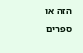הזה או ספרים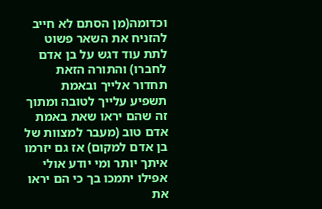וכדומה(מן הסתם לא חייב להזניח את השאר פשוט לתת עוד דגש על בן אדם לחברו) והתורה הזאת תחדור אלייך ובאמת תשפיע עלייך לטובה ומתוך זה שהם יראו שאת באמת אדם טוב (מעבר למצוות של בן אדם למקום) אז גם יזרמו איתך יותר ומי יודע אולי אפילו יתמכו בך כי הם יראו את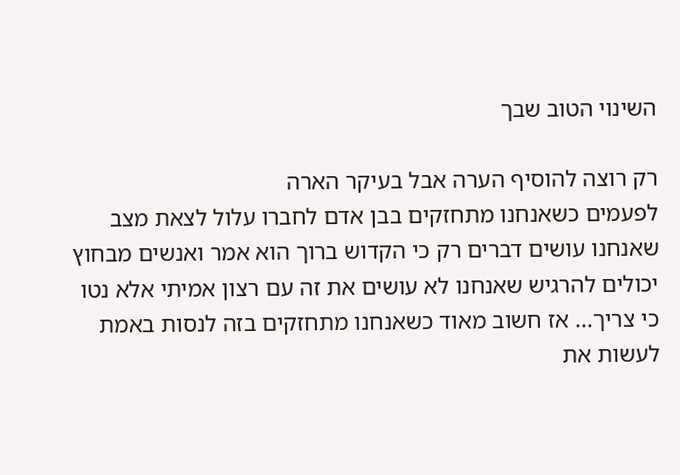השינוי הטוב שבך

רק רוצה להוסיף הערה אבל בעיקר הארה
לפעמים כשאנחנו מתחזקים בבן אדם לחברו עלול לצאת מצב שאנחנו עושים דברים רק כי הקדוש ברוך הוא אמר ואנשים מבחוץ יכולים להרגיש שאנחנו לא עושים את זה עם רצון אמיתי אלא נטו כי צריך... אז חשוב מאוד כשאנחנו מתחזקים בזה לנסות באמת לעשות את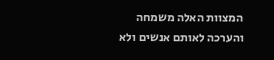המצוות האלה משמחה והערכה לאותם אנשים ולא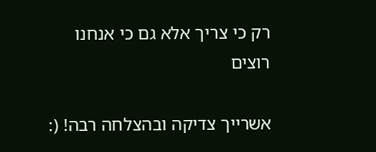רק כי צריך אלא גם כי אנחנו רוצים

אשרייך צדיקה ובהצלחה רבה! (: